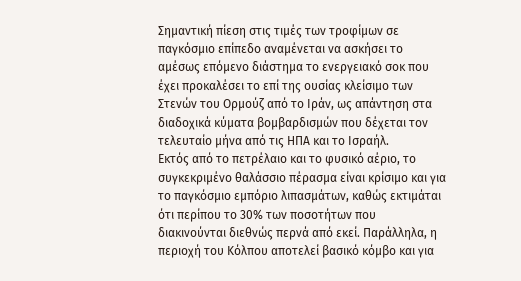Σημαντική πίεση στις τιμές των τροφίμων σε παγκόσμιο επίπεδο αναμένεται να ασκήσει το αμέσως επόμενο διάστημα το ενεργειακό σοκ που έχει προκαλέσει το επί της ουσίας κλείσιμο των Στενών του Ορμούζ από το Ιράν, ως απάντηση στα διαδοχικά κύματα βομβαρδισμών που δέχεται τον τελευταίο μήνα από τις ΗΠΑ και το Ισραήλ.
Εκτός από το πετρέλαιο και το φυσικό αέριο, το συγκεκριμένο θαλάσσιο πέρασμα είναι κρίσιμο και για το παγκόσμιο εμπόριο λιπασμάτων, καθώς εκτιμάται ότι περίπου το 30% των ποσοτήτων που διακινούνται διεθνώς περνά από εκεί. Παράλληλα, η περιοχή του Κόλπου αποτελεί βασικό κόμβο και για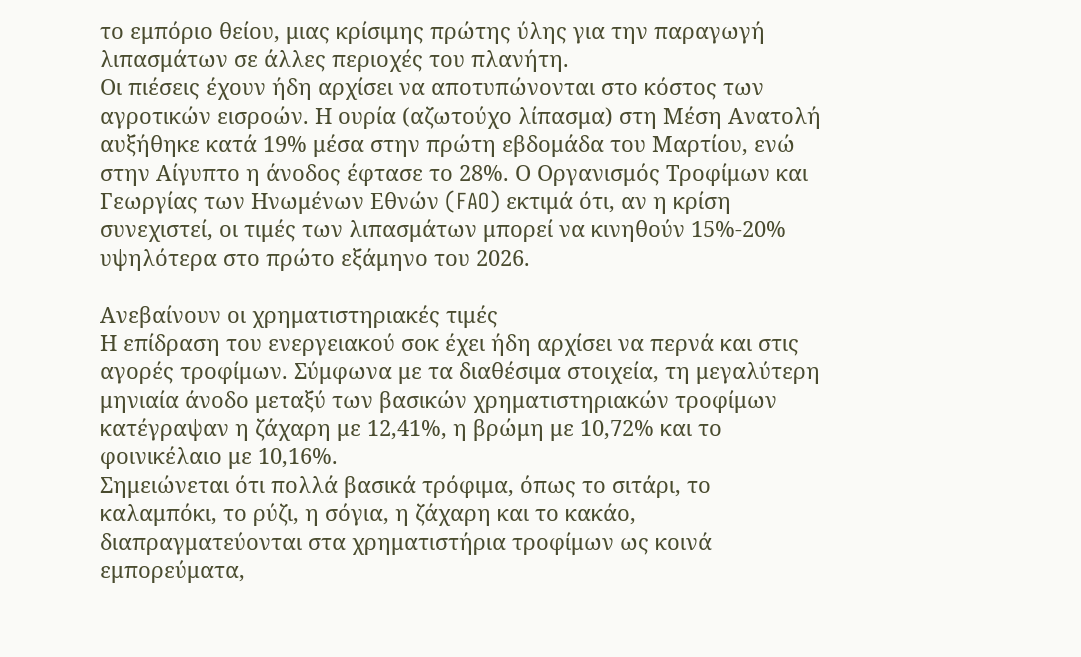το εμπόριο θείου, μιας κρίσιμης πρώτης ύλης για την παραγωγή λιπασμάτων σε άλλες περιοχές του πλανήτη.
Οι πιέσεις έχουν ήδη αρχίσει να αποτυπώνονται στο κόστος των αγροτικών εισροών. Η ουρία (αζωτούχο λίπασμα) στη Μέση Ανατολή αυξήθηκε κατά 19% μέσα στην πρώτη εβδομάδα του Μαρτίου, ενώ στην Αίγυπτο η άνοδος έφτασε το 28%. Ο Οργανισμός Τροφίμων και Γεωργίας των Ηνωμένων Εθνών (FAO) εκτιμά ότι, αν η κρίση συνεχιστεί, οι τιμές των λιπασμάτων μπορεί να κινηθούν 15%-20% υψηλότερα στο πρώτο εξάμηνο του 2026.

Ανεβαίνουν οι χρηματιστηριακές τιμές
Η επίδραση του ενεργειακού σοκ έχει ήδη αρχίσει να περνά και στις αγορές τροφίμων. Σύμφωνα με τα διαθέσιμα στοιχεία, τη μεγαλύτερη μηνιαία άνοδο μεταξύ των βασικών χρηματιστηριακών τροφίμων κατέγραψαν η ζάχαρη με 12,41%, η βρώμη με 10,72% και το φοινικέλαιο με 10,16%.
Σημειώνεται ότι πολλά βασικά τρόφιμα, όπως το σιτάρι, το καλαμπόκι, το ρύζι, η σόγια, η ζάχαρη και το κακάο, διαπραγματεύονται στα χρηματιστήρια τροφίμων ως κοινά εμπορεύματα,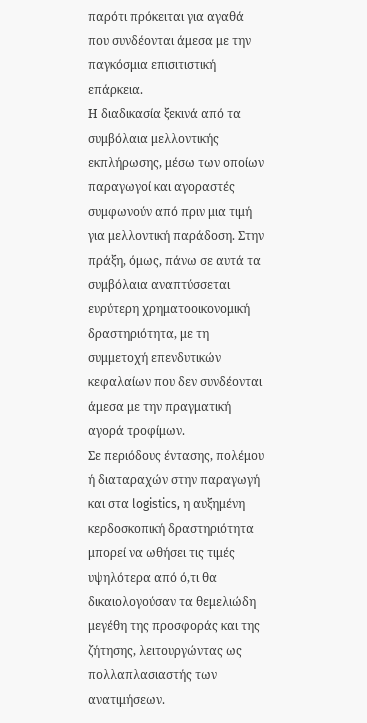παρότι πρόκειται για αγαθά που συνδέονται άμεσα με την παγκόσμια επισιτιστική επάρκεια.
Η διαδικασία ξεκινά από τα συμβόλαια μελλοντικής εκπλήρωσης, μέσω των οποίων παραγωγοί και αγοραστές συμφωνούν από πριν μια τιμή για μελλοντική παράδοση. Στην πράξη, όμως, πάνω σε αυτά τα συμβόλαια αναπτύσσεται ευρύτερη χρηματοοικονομική δραστηριότητα, με τη συμμετοχή επενδυτικών κεφαλαίων που δεν συνδέονται άμεσα με την πραγματική αγορά τροφίμων.
Σε περιόδους έντασης, πολέμου ή διαταραχών στην παραγωγή και στα logistics, η αυξημένη κερδοσκοπική δραστηριότητα μπορεί να ωθήσει τις τιμές υψηλότερα από ό,τι θα δικαιολογούσαν τα θεμελιώδη μεγέθη της προσφοράς και της ζήτησης, λειτουργώντας ως πολλαπλασιαστής των ανατιμήσεων.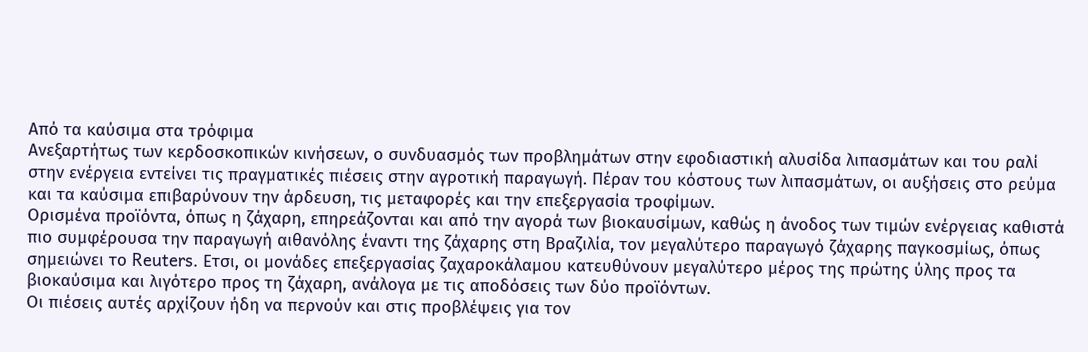Από τα καύσιμα στα τρόφιμα
Ανεξαρτήτως των κερδοσκοπικών κινήσεων, ο συνδυασμός των προβλημάτων στην εφοδιαστική αλυσίδα λιπασμάτων και του ραλί στην ενέργεια εντείνει τις πραγματικές πιέσεις στην αγροτική παραγωγή. Πέραν του κόστους των λιπασμάτων, οι αυξήσεις στο ρεύμα και τα καύσιμα επιβαρύνουν την άρδευση, τις μεταφορές και την επεξεργασία τροφίμων.
Ορισμένα προϊόντα, όπως η ζάχαρη, επηρεάζονται και από την αγορά των βιοκαυσίμων, καθώς η άνοδος των τιμών ενέργειας καθιστά πιο συμφέρουσα την παραγωγή αιθανόλης έναντι της ζάχαρης στη Βραζιλία, τον μεγαλύτερο παραγωγό ζάχαρης παγκοσμίως, όπως σημειώνει το Reuters. Ετσι, οι μονάδες επεξεργασίας ζαχαροκάλαμου κατευθύνουν μεγαλύτερο μέρος της πρώτης ύλης προς τα βιοκαύσιμα και λιγότερο προς τη ζάχαρη, ανάλογα με τις αποδόσεις των δύο προϊόντων.
Οι πιέσεις αυτές αρχίζουν ήδη να περνούν και στις προβλέψεις για τον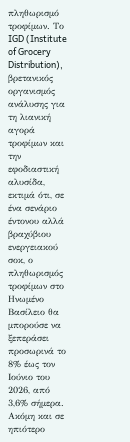πληθωρισμό τροφίμων. Το IGD (Institute of Grocery Distribution), βρετανικός οργανισμός ανάλυσης για τη λιανική αγορά τροφίμων και την εφοδιαστική αλυσίδα, εκτιμά ότι, σε ένα σενάριο έντονου αλλά βραχύβιου ενεργειακού σοκ, ο πληθωρισμός τροφίμων στο Ηνωμένο Βασίλειο θα μπορούσε να ξεπεράσει προσωρινά το 8% έως τον Ιούνιο του 2026, από 3,6% σήμερα. Ακόμη και σε ηπιότερο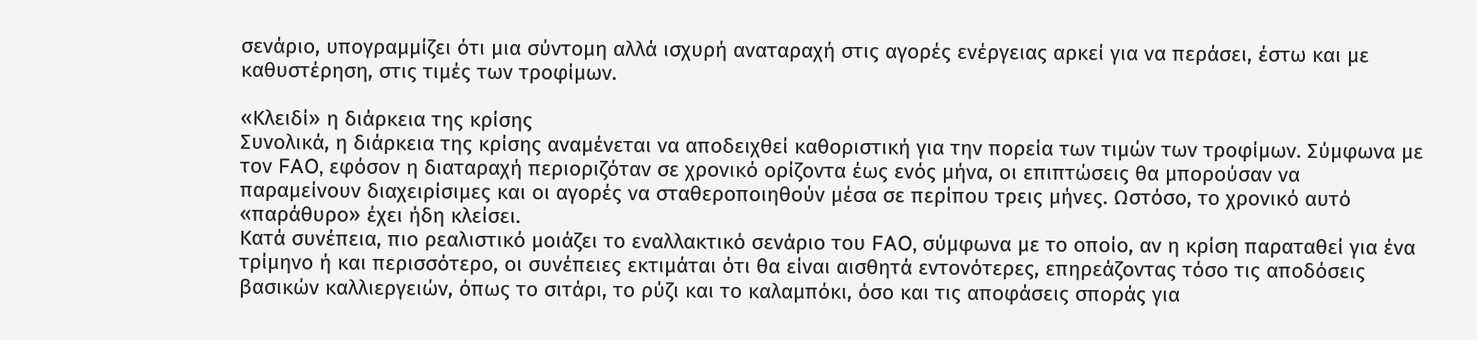σενάριο, υπογραμμίζει ότι μια σύντομη αλλά ισχυρή αναταραχή στις αγορές ενέργειας αρκεί για να περάσει, έστω και με καθυστέρηση, στις τιμές των τροφίμων.

«Κλειδί» η διάρκεια της κρίσης
Συνολικά, η διάρκεια της κρίσης αναμένεται να αποδειχθεί καθοριστική για την πορεία των τιμών των τροφίμων. Σύμφωνα με τον FAO, εφόσον η διαταραχή περιοριζόταν σε χρονικό ορίζοντα έως ενός μήνα, οι επιπτώσεις θα μπορούσαν να παραμείνουν διαχειρίσιμες και οι αγορές να σταθεροποιηθούν μέσα σε περίπου τρεις μήνες. Ωστόσο, το χρονικό αυτό «παράθυρο» έχει ήδη κλείσει.
Κατά συνέπεια, πιο ρεαλιστικό μοιάζει το εναλλακτικό σενάριο του FAO, σύμφωνα με το οποίο, αν η κρίση παραταθεί για ένα τρίμηνο ή και περισσότερο, οι συνέπειες εκτιμάται ότι θα είναι αισθητά εντονότερες, επηρεάζοντας τόσο τις αποδόσεις βασικών καλλιεργειών, όπως το σιτάρι, το ρύζι και το καλαμπόκι, όσο και τις αποφάσεις σποράς για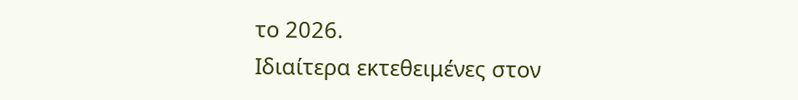το 2026.
Ιδιαίτερα εκτεθειμένες στον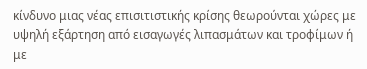κίνδυνο μιας νέας επισιτιστικής κρίσης θεωρούνται χώρες με υψηλή εξάρτηση από εισαγωγές λιπασμάτων και τροφίμων ή με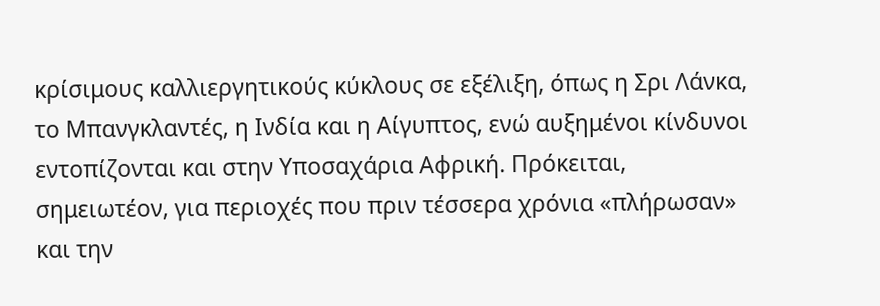κρίσιμους καλλιεργητικούς κύκλους σε εξέλιξη, όπως η Σρι Λάνκα, το Μπανγκλαντές, η Ινδία και η Αίγυπτος, ενώ αυξημένοι κίνδυνοι εντοπίζονται και στην Υποσαχάρια Αφρική. Πρόκειται, σημειωτέον, για περιοχές που πριν τέσσερα χρόνια «πλήρωσαν» και την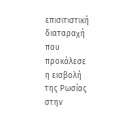επισιτιστική διαταραχή που προκάλεσε η εισβολή της Ρωσίας στην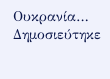Ουκρανία…
Δημοσιεύτηκε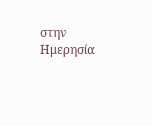στην Ημερησία